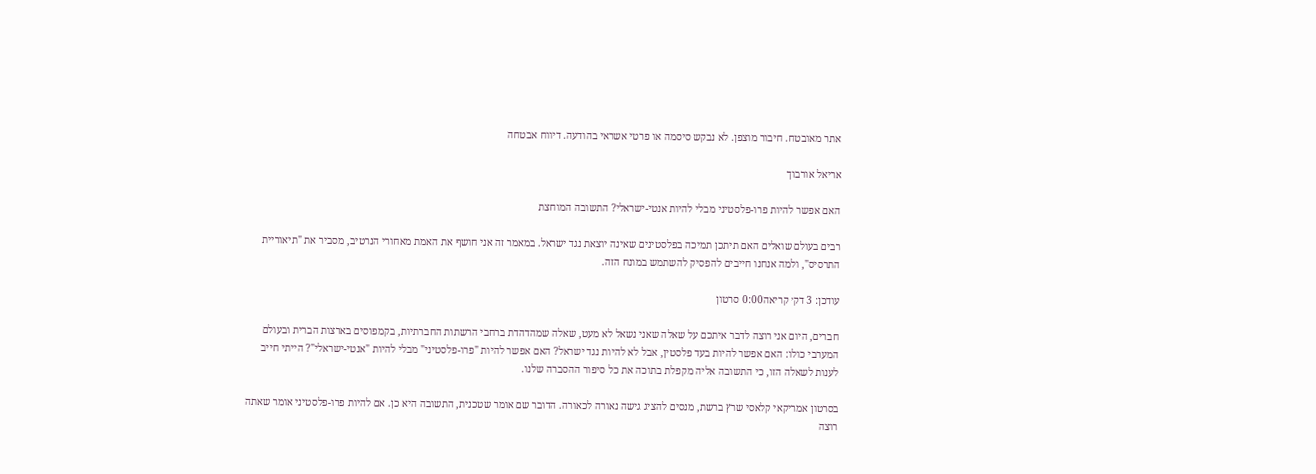אתר מאובטח. חיבור מוצפן. לא נבקש סיסמה או פרטי אשראי בהודעה. דיווח אבטחה

אריאל אורבוך

האם אפשר להיות פרו-פלסטיני מבלי להיות אנטי-ישראלי? התשובה המוחצת

רבים בעולם שואלים האם תיתכן תמיכה בפלסטינים שאינה יוצאת נגד ישראל. במאמר זה אני חושף את האמת מאחורי הנרטיב, מסביר את "תיאוריית התרסיס", ולמה אנחנו חייבים להפסיק להשתמש במונח הזה.

עודכן: 3 דק׳ קריאה0:00 סרטון

חברים, היום אני רוצה לדבר איתכם על שאלה שאני נשאל לא מעט, שאלה שמהדהדת ברחבי הרשתות החברתיות, בקמפוסים בארצות הברית ובעולם המערבי כולו: האם אפשר להיות בעד פלסטין, אבל לא להיות נגד ישראל? האם אפשר להיות "פרו-פלסטיני" מבלי להיות "אנטי-ישראלי"? הייתי חייב לענות לשאלה הזו, כי התשובה אליה מקפלת בתוכה את כל סיפור ההסברה שלנו.

בסרטון אמריקאי קלאסי שרץ ברשת, מנסים להציג גישה נאורה לכאורה. הדובר שם אומר שטכנית, התשובה היא כן. אם להיות פרו-פלסטיני אומר שאתה רוצה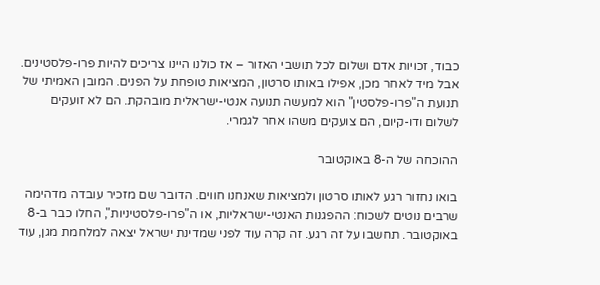כבוד, זכויות אדם ושלום לכל תושבי האזור – אז כולנו היינו צריכים להיות פרו-פלסטינים. אבל מיד לאחר מכן, אפילו באותו סרטון, המציאות טופחת על הפנים. המובן האמיתי של תנועת ה"פרו-פלסטין" הוא למעשה תנועה אנטי-ישראלית מובהקת. הם לא זועקים לשלום ודו-קיום, הם צועקים משהו אחר לגמרי.

ההוכחה של ה-8 באוקטובר

בואו נחזור רגע לאותו סרטון ולמציאות שאנחנו חווים. הדובר שם מזכיר עובדה מדהימה שרבים נוטים לשכוח: ההפגנות האנטי-ישראליות, או ה"פרו-פלסטיניות", החלו כבר ב-8 באוקטובר. תחשבו על זה רגע. זה קרה עוד לפני שמדינת ישראל יצאה למלחמת מגן, עוד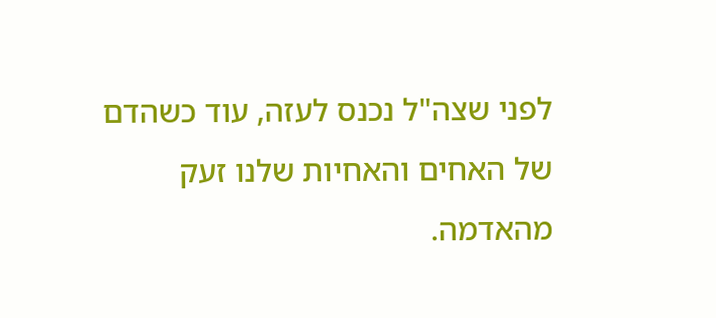לפני שצה"ל נכנס לעזה, עוד כשהדם של האחים והאחיות שלנו זעק מהאדמה.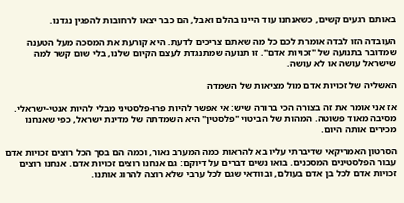באותם רגעים קשים, כשאנחנו עוד היינו בהלם ואבל, הם כבר יצאו לרחובות להפגין נגדנו.

העובדה הזו לבדה אומרת לכם כל מה שאתם צריכים לדעת. היא קורעת את המסכה מעל הטענה שמדובר בתנועה של "זכויות אדם". זו תנועה שמתנגדת לעצם הקיום שלנו, בלי שום קשר למה שישראל עושה או לא עושה.

האשליה של זכויות אדם מול מציאות של השמדה

אז אני אומר את זה בצורה הכי ברורה שיש: אי אפשר להיות פרו-פלסטיני מבלי להיות אנטי-ישראלי. מסיבה מאוד פשוטה. המהות של הביטוי "פלסטין" היא השמדתה של מדינת ישראל, כפי שאנחנו מכירים אותה היום.

הסרטון האמריקאי שדיברתי עליו בא להראות כמה המערב נאור, וכמה הם בסך הכל רוצים זכויות אדם עבור הפלסטינים המסכנים. בואו נשים דברים על דיוקם: גם אנחנו רוצים זכויות אדם. אנחנו רוצים זכויות אדם לכל בן אדם בעולם, ובוודאי שגם לכל ערבי שלא רוצה להרוג אותנו.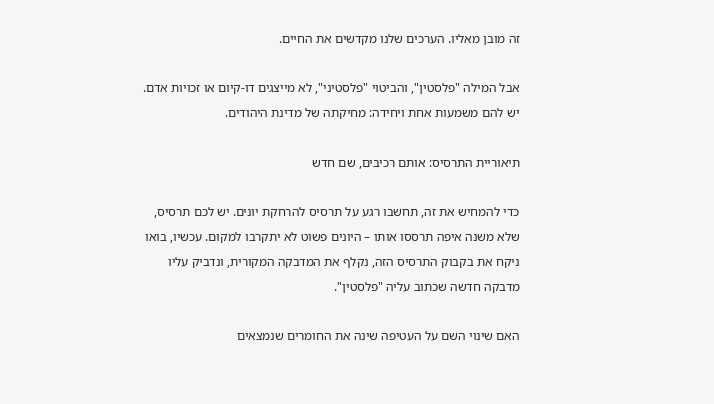זה מובן מאליו. הערכים שלנו מקדשים את החיים.

אבל המילה "פלסטין", והביטוי "פלסטיני", לא מייצגים דו-קיום או זכויות אדם. יש להם משמעות אחת ויחידה: מחיקתה של מדינת היהודים.

תיאוריית התרסיס: אותם רכיבים, שם חדש

כדי להמחיש את זה, תחשבו רגע על תרסיס להרחקת יונים. יש לכם תרסיס, שלא משנה איפה תרססו אותו – היונים פשוט לא יתקרבו למקום. עכשיו, בואו ניקח את בקבוק התרסיס הזה, נקלף את המדבקה המקורית, ונדביק עליו מדבקה חדשה שכתוב עליה "פלסטין".

האם שינוי השם על העטיפה שינה את החומרים שנמצאים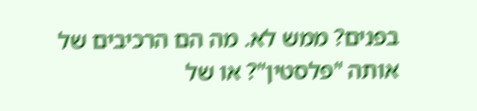בפנים? ממש לא. מה הם הרכיבים של אותה "פלסטין"? או של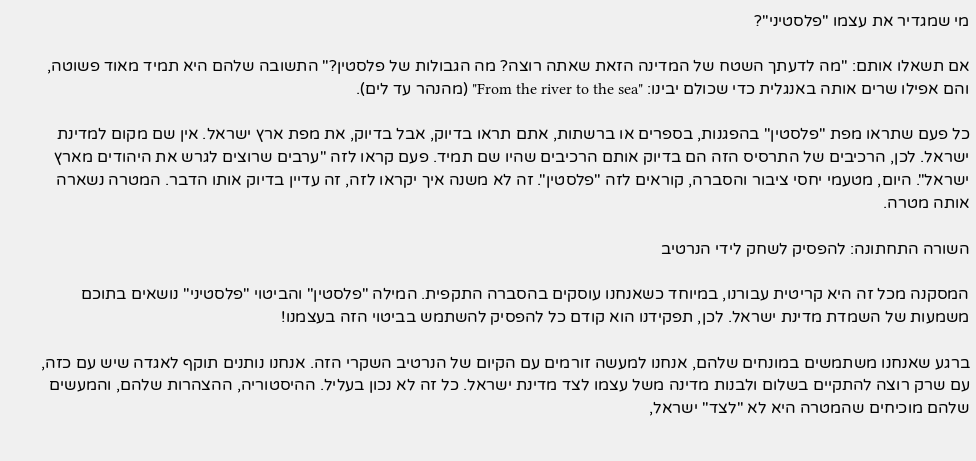מי שמגדיר את עצמו "פלסטיני"?

אם תשאלו אותם: "מה לדעתך השטח של המדינה הזאת שאתה רוצה? מה הגבולות של פלסטין?" התשובה שלהם היא תמיד מאוד פשוטה, והם אפילו שרים אותה באנגלית כדי שכולם יבינו: "From the river to the sea" (מהנהר עד לים).

כל פעם שתראו מפת "פלסטין" בהפגנות, בספרים או ברשתות, אתם תראו בדיוק, אבל בדיוק, את מפת ארץ ישראל. אין שם מקום למדינת ישראל. לכן, הרכיבים של התרסיס הזה הם בדיוק אותם הרכיבים שהיו שם תמיד. פעם קראו לזה "ערבים שרוצים לגרש את היהודים מארץ ישראל". היום, מטעמי יחסי ציבור והסברה, קוראים לזה "פלסטין". זה לא משנה איך יקראו לזה, זה עדיין בדיוק אותו הדבר. המטרה נשארה אותה מטרה.

השורה התחתונה: להפסיק לשחק לידי הנרטיב

המסקנה מכל זה היא קריטית עבורנו, במיוחד כשאנחנו עוסקים בהסברה התקפית. המילה "פלסטין" והביטוי "פלסטיני" נושאים בתוכם משמעות של השמדת מדינת ישראל. לכן, תפקידנו הוא קודם כל להפסיק להשתמש בביטוי הזה בעצמנו!

ברגע שאנחנו משתמשים במונחים שלהם, אנחנו למעשה זורמים עם הקיום של הנרטיב השקרי הזה. אנחנו נותנים תוקף לאגדה שיש עם כזה, עם שרק רוצה להתקיים בשלום ולבנות מדינה משל עצמו לצד מדינת ישראל. כל זה לא נכון בעליל. ההיסטוריה, ההצהרות שלהם, והמעשים שלהם מוכיחים שהמטרה היא לא "לצד" ישראל,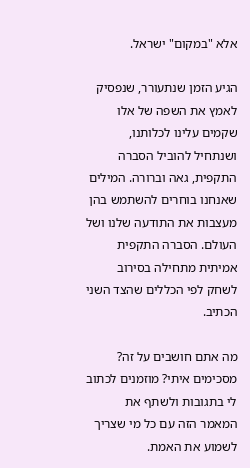אלא "במקום" ישראל.

הגיע הזמן שנתעורר, שנפסיק לאמץ את השפה של אלו שקמים עלינו לכלותנו, ושנתחיל להוביל הסברה התקפית, גאה וברורה. המילים שאנחנו בוחרים להשתמש בהן מעצבות את התודעה שלנו ושל העולם. הסברה התקפית אמיתית מתחילה בסירוב לשחק לפי הכללים שהצד השני הכתיב.

מה אתם חושבים על זה? מסכימים איתי? מוזמנים לכתוב לי בתגובות ולשתף את המאמר הזה עם כל מי שצריך לשמוע את האמת.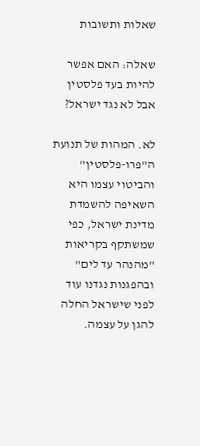שאלות ותשובות

שאלה: האם אפשר להיות בעד פלסטין אבל לא נגד ישראל?

לא. המהות של תנועת ה"פרו-פלסטין" והביטוי עצמו היא השאיפה להשמדת מדינת ישראל, כפי שמשתקף בקריאות "מהנהר עד לים" ובהפגנות נגדנו עוד לפני שישראל החלה להגן על עצמה.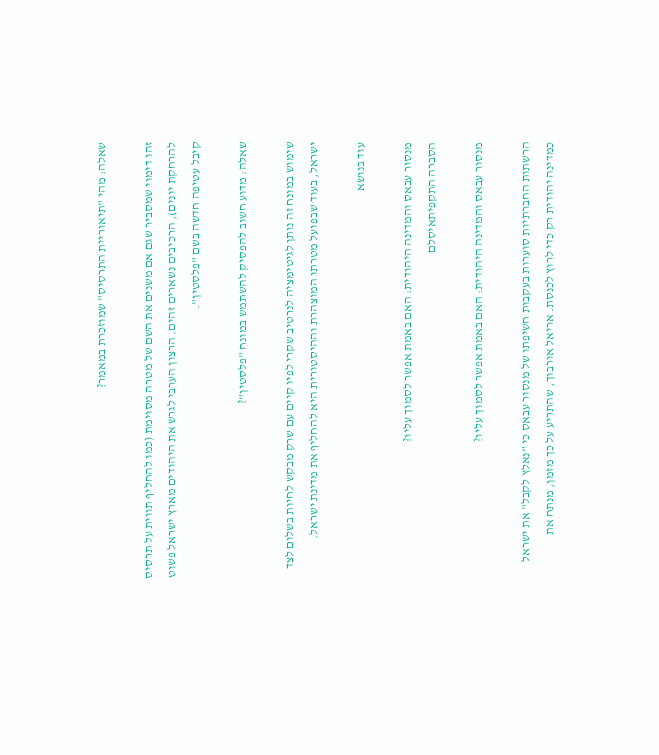שאלה: מהי "תיאוריית התרסיס" שמוזכרת במאמר?

זהו דימוי שמסביר שגם אם משנים את השם של מטרה מסוימת (כמו להחליף תווית על תרסיס להרחקת יונים), הרכיבים נשארים זהים. הרצון הערבי לגרש את היהודים מארץ ישראל פשוט קיבל עטיפה חדשה בשם "פלסטין".

שאלה: מדוע חשוב להפסיק להשתמש במונח "פלסטין"?

שימוש במונח זה נותן לגיטימציה לנרטיב שקרי לפיו קיים עם שרק מבקש לחיות בשלום לצד ישראל, בעוד שבפועל מטרתו המוצהרת וההיסטורית היא להחליף את מדינת ישראל.

עוד בנושא

מנסור עבאס והמדינה היהודית: האם באמת אפשר לסמוך עליו?
הסברה התקפיתאיסלם

מנסור עבאס והמדינה היהודית: האם באמת אפשר לסמוך עליו?

הרשתות החברתיות סוערות בעקבות חשיפתו של מנסור עבאס כי "נאלץ לקבל" את ישראל כמדינה יהודית רק כדי לרוץ לכנסת. אריאל אורבוך, שהתריע על כך מזמן, מנתח את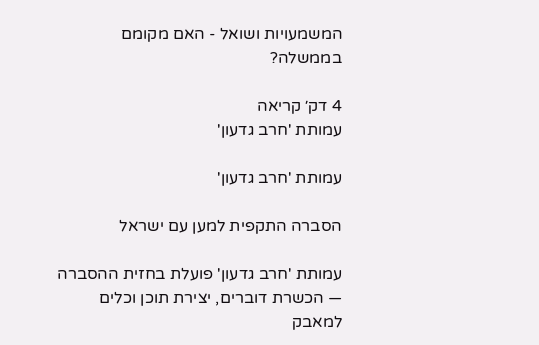המשמעויות ושואל - האם מקומם בממשלה?

4 דק׳ קריאה
עמותת 'חרב גדעון'

עמותת 'חרב גדעון'

הסברה התקפית למען עם ישראל

עמותת 'חרב גדעון' פועלת בחזית ההסברה — הכשרת דוברים, יצירת תוכן וכלים למאבק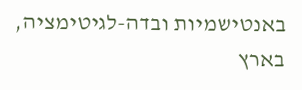באנטישמיות ובדה-לגיטימציה, בארץ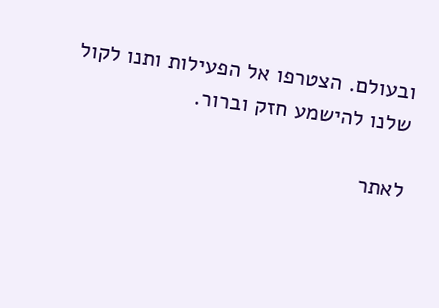ובעולם. הצטרפו אל הפעילות ותנו לקול שלנו להישמע חזק וברור.

לאתר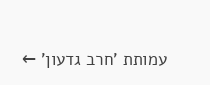עמותת 'חרב גדעון' ←